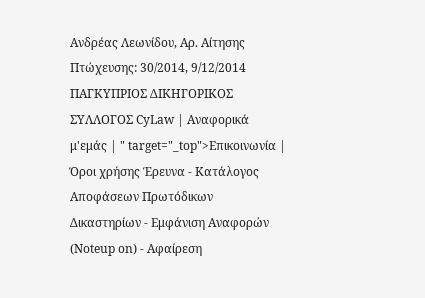Ανδρέας Λεωνίδου, Αρ. Αίτησης Πτώχευσης: 30/2014, 9/12/2014 ΠΑΓΚΥΠΡΙΟΣ ΔΙΚΗΓΟΡΙΚΟΣ ΣΥΛΛΟΓΟΣ CyLaw | Αναφορικά μ'εμάς | " target="_top">Επικοινωνία | Όροι χρήσης Έρευνα - Κατάλογος Αποφάσεων Πρωτόδικων Δικαστηρίων - Εμφάνιση Αναφορών (Noteup on) - Αφαίρεση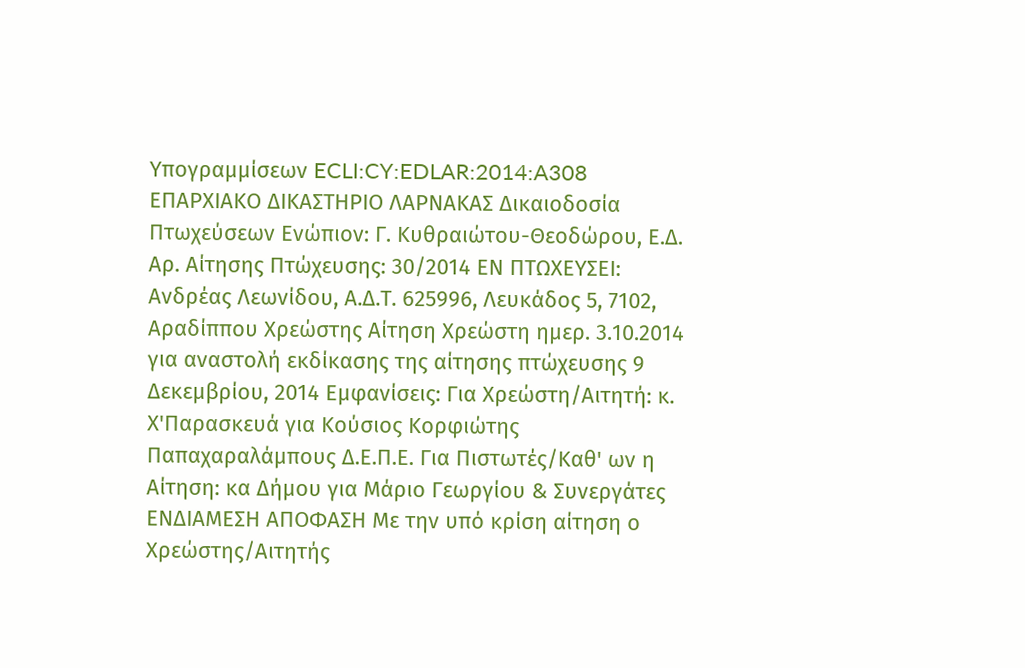Υπογραμμίσεων ECLI:CY:EDLAR:2014:A308 ΕΠΑΡΧΙΑΚΟ ΔΙΚΑΣΤΗΡΙΟ ΛΑΡΝΑΚΑΣ Δικαιοδοσία Πτωχεύσεων Ενώπιον: Γ. Κυθραιώτου-Θεοδώρου, Ε.Δ. Αρ. Αίτησης Πτώχευσης: 30/2014 ΕΝ ΠΤΩΧΕΥΣΕΙ: Ανδρέας Λεωνίδου, Α.Δ.Τ. 625996, Λευκάδος 5, 7102, Αραδίππου Χρεώστης Αίτηση Χρεώστη ημερ. 3.10.2014 για αναστολή εκδίκασης της αίτησης πτώχευσης 9 Δεκεμβρίου, 2014 Εμφανίσεις: Για Χρεώστη/Αιτητή: κ. Χ'Παρασκευά για Κούσιος Κορφιώτης Παπαχαραλάμπους Δ.Ε.Π.Ε. Για Πιστωτές/Καθ' ων η Αίτηση: κα Δήμου για Μάριο Γεωργίου & Συνεργάτες ΕΝΔΙΑΜΕΣΗ ΑΠΟΦΑΣΗ Με την υπό κρίση αίτηση ο Χρεώστης/Αιτητής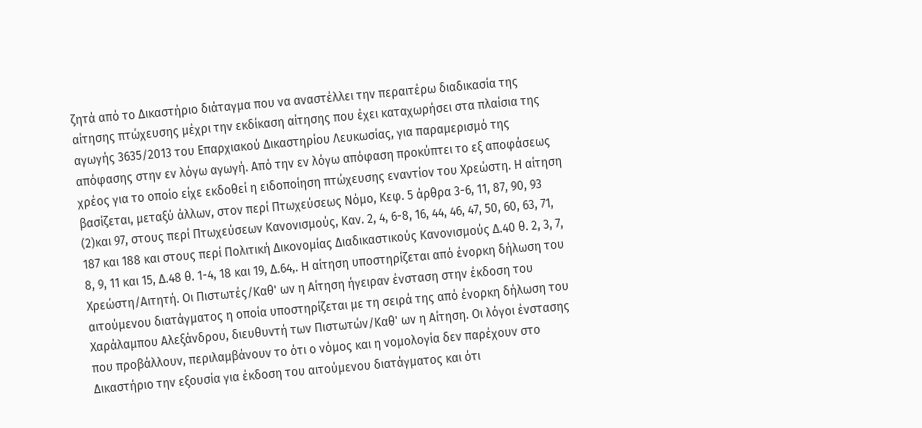ζητά από το Δικαστήριο διάταγμα που να αναστέλλει την περαιτέρω διαδικασία της αίτησης πτώχευσης μέχρι την εκδίκαση αίτησης που έχει καταχωρήσει στα πλαίσια της αγωγής 3635/2013 του Επαρχιακού Δικαστηρίου Λευκωσίας, για παραμερισμό της απόφασης στην εν λόγω αγωγή. Από την εν λόγω απόφαση προκύπτει το εξ αποφάσεως χρέος για το οποίο είχε εκδοθεί η ειδοποίηση πτώχευσης εναντίον του Χρεώστη. Η αίτηση βασίζεται, μεταξύ άλλων, στον περί Πτωχεύσεως Νόμο, Κεφ. 5 άρθρα 3-6, 11, 87, 90, 93
(2)και 97, στους περί Πτωχεύσεων Κανονισμούς, Καν. 2, 4, 6-8, 16, 44, 46, 47, 50, 60, 63, 71, 187 και 188 και στους περί Πολιτική Δικονομίας Διαδικαστικούς Κανονισμούς Δ.40 θ. 2, 3, 7, 8, 9, 11 και 15, Δ.48 θ. 1-4, 18 και 19, Δ.64,. Η αίτηση υποστηρίζεται από ένορκη δήλωση του Χρεώστη/Αιτητή. Οι Πιστωτές/Καθ' ων η Αίτηση ήγειραν ένσταση στην έκδοση του αιτούμενου διατάγματος η οποία υποστηρίζεται με τη σειρά της από ένορκη δήλωση του Χαράλαμπου Αλεξάνδρου, διευθυντή των Πιστωτών/Καθ' ων η Αίτηση. Οι λόγοι ένστασης που προβάλλουν, περιλαμβάνουν το ότι ο νόμος και η νομολογία δεν παρέχουν στο Δικαστήριο την εξουσία για έκδοση του αιτούμενου διατάγματος και ότι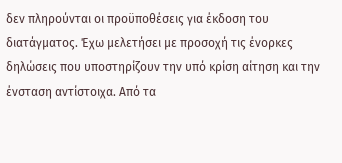δεν πληρούνται οι προϋποθέσεις για έκδοση του διατάγματος. Έχω μελετήσει με προσοχή τις ένορκες δηλώσεις που υποστηρίζουν την υπό κρίση αίτηση και την ένσταση αντίστοιχα. Από τα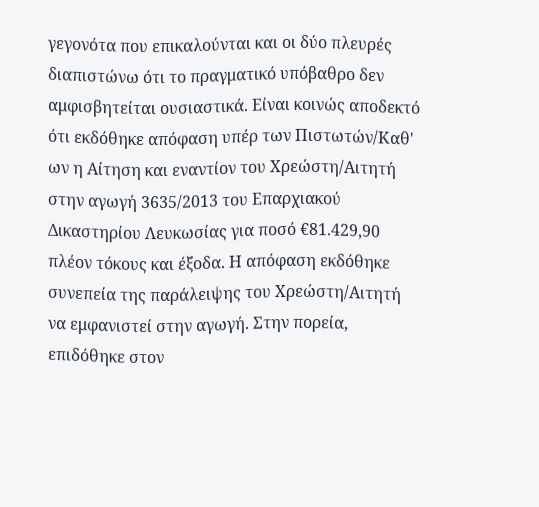γεγονότα που επικαλούνται και οι δύο πλευρές διαπιστώνω ότι το πραγματικό υπόβαθρο δεν αμφισβητείται ουσιαστικά. Είναι κοινώς αποδεκτό ότι εκδόθηκε απόφαση υπέρ των Πιστωτών/Καθ' ων η Αίτηση και εναντίον του Χρεώστη/Αιτητή στην αγωγή 3635/2013 του Επαρχιακού Δικαστηρίου Λευκωσίας για ποσό €81.429,90 πλέον τόκους και έξοδα. Η απόφαση εκδόθηκε συνεπεία της παράλειψης του Χρεώστη/Αιτητή να εμφανιστεί στην αγωγή. Στην πορεία, επιδόθηκε στον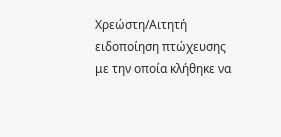Χρεώστη/Αιτητή ειδοποίηση πτώχευσης με την οποία κλήθηκε να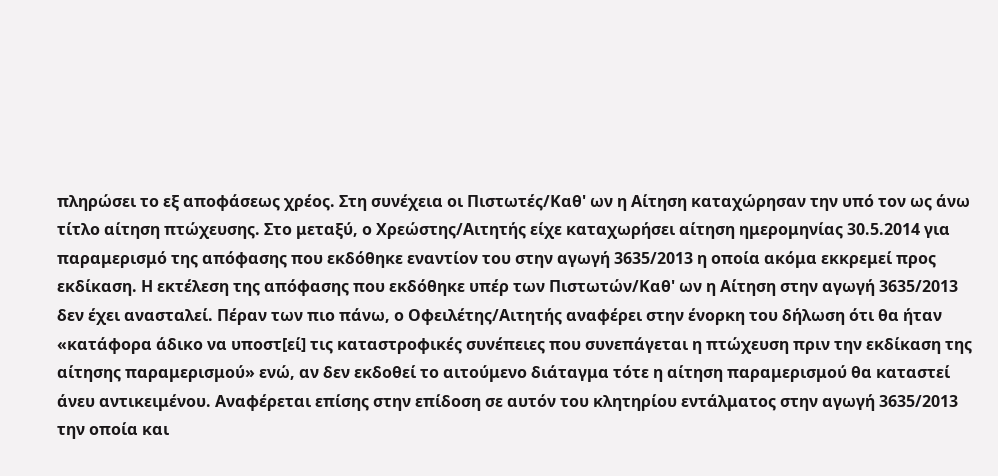πληρώσει το εξ αποφάσεως χρέος. Στη συνέχεια οι Πιστωτές/Καθ' ων η Αίτηση καταχώρησαν την υπό τον ως άνω τίτλο αίτηση πτώχευσης. Στο μεταξύ, ο Χρεώστης/Αιτητής είχε καταχωρήσει αίτηση ημερομηνίας 30.5.2014 για παραμερισμό της απόφασης που εκδόθηκε εναντίον του στην αγωγή 3635/2013 η οποία ακόμα εκκρεμεί προς εκδίκαση. Η εκτέλεση της απόφασης που εκδόθηκε υπέρ των Πιστωτών/Καθ' ων η Αίτηση στην αγωγή 3635/2013 δεν έχει ανασταλεί. Πέραν των πιο πάνω, ο Οφειλέτης/Αιτητής αναφέρει στην ένορκη του δήλωση ότι θα ήταν «κατάφορα άδικο να υποστ[εί] τις καταστροφικές συνέπειες που συνεπάγεται η πτώχευση πριν την εκδίκαση της αίτησης παραμερισμού» ενώ, αν δεν εκδοθεί το αιτούμενο διάταγμα τότε η αίτηση παραμερισμού θα καταστεί άνευ αντικειμένου. Αναφέρεται επίσης στην επίδοση σε αυτόν του κλητηρίου εντάλματος στην αγωγή 3635/2013 την οποία και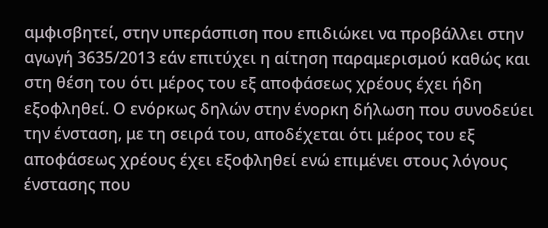αμφισβητεί, στην υπεράσπιση που επιδιώκει να προβάλλει στην αγωγή 3635/2013 εάν επιτύχει η αίτηση παραμερισμού καθώς και στη θέση του ότι μέρος του εξ αποφάσεως χρέους έχει ήδη εξοφληθεί. Ο ενόρκως δηλών στην ένορκη δήλωση που συνοδεύει την ένσταση, με τη σειρά του, αποδέχεται ότι μέρος του εξ αποφάσεως χρέους έχει εξοφληθεί ενώ επιμένει στους λόγους ένστασης που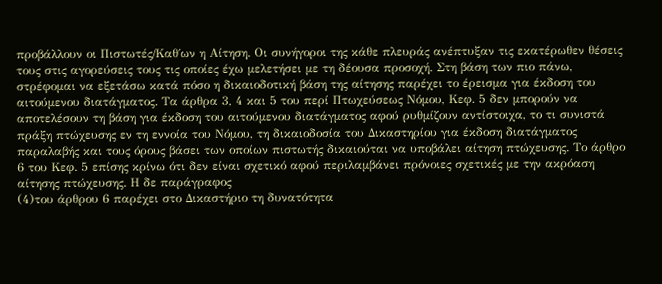προβάλλουν οι Πιστωτές/Καθ΄ων η Αίτηση. Οι συνήγοροι της κάθε πλευράς ανέπτυξαν τις εκατέρωθεν θέσεις τους στις αγορεύσεις τους τις οποίες έχω μελετήσει με τη δέουσα προσοχή. Στη βάση των πιο πάνω, στρέφομαι να εξετάσω κατά πόσο η δικαιοδοτική βάση της αίτησης παρέχει το έρεισμα για έκδοση του αιτούμενου διατάγματος. Τα άρθρα 3, 4 και 5 του περί Πτωχεύσεως Νόμου, Κεφ. 5 δεν μπορούν να αποτελέσουν τη βάση για έκδοση του αιτούμενου διατάγματος αφού ρυθμίζουν αντίστοιχα, το τι συνιστά πράξη πτώχευσης εν τη εννοία του Νόμου, τη δικαιοδοσία του Δικαστηρίου για έκδοση διατάγματος παραλαβής και τους όρους βάσει των οποίων πιστωτής δικαιούται να υποβάλει αίτηση πτώχευσης. Το άρθρο 6 του Κεφ. 5 επίσης κρίνω ότι δεν είναι σχετικό αφού περιλαμβάνει πρόνοιες σχετικές με την ακρόαση αίτησης πτώχευσης. Η δε παράγραφος
(4)του άρθρου 6 παρέχει στο Δικαστήριο τη δυνατότητα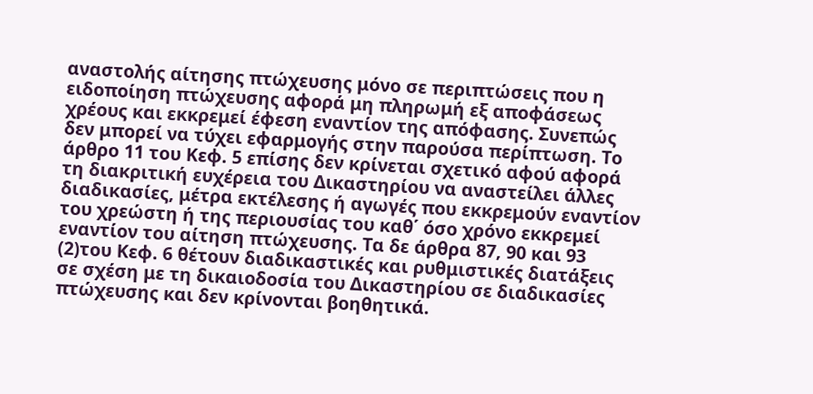αναστολής αίτησης πτώχευσης μόνο σε περιπτώσεις που η ειδοποίηση πτώχευσης αφορά μη πληρωμή εξ αποφάσεως χρέους και εκκρεμεί έφεση εναντίον της απόφασης. Συνεπώς δεν μπορεί να τύχει εφαρμογής στην παρούσα περίπτωση. Το άρθρο 11 του Κεφ. 5 επίσης δεν κρίνεται σχετικό αφού αφορά τη διακριτική ευχέρεια του Δικαστηρίου να αναστείλει άλλες διαδικασίες, μέτρα εκτέλεσης ή αγωγές που εκκρεμούν εναντίον του χρεώστη ή της περιουσίας του καθ΄ όσο χρόνο εκκρεμεί εναντίον του αίτηση πτώχευσης. Τα δε άρθρα 87, 90 και 93
(2)του Κεφ. 6 θέτουν διαδικαστικές και ρυθμιστικές διατάξεις σε σχέση με τη δικαιοδοσία του Δικαστηρίου σε διαδικασίες πτώχευσης και δεν κρίνονται βοηθητικά.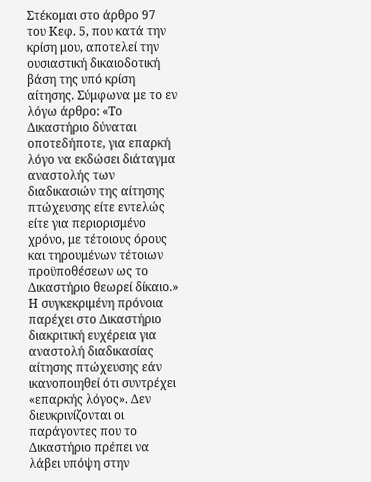Στέκομαι στο άρθρο 97 του Κεφ. 5, που κατά την κρίση μου, αποτελεί την ουσιαστική δικαιοδοτική βάση της υπό κρίση αίτησης. Σύμφωνα με το εν λόγω άρθρο: «Το Δικαστήριο δύναται οποτεδήποτε, για επαρκή λόγο να εκδώσει διάταγμα αναστολής των διαδικασιών της αίτησης πτώχευσης είτε εντελώς είτε για περιορισμένο χρόνο, με τέτοιους όρους και τηρουμένων τέτοιων προϋποθέσεων ως το Δικαστήριο θεωρεί δίκαιο.» Η συγκεκριμένη πρόνοια παρέχει στο Δικαστήριο διακριτική ευχέρεια για αναστολή διαδικασίας αίτησης πτώχευσης εάν ικανοποιηθεί ότι συντρέχει «επαρκής λόγος». Δεν διευκρινίζονται οι παράγοντες που το Δικαστήριο πρέπει να λάβει υπόψη στην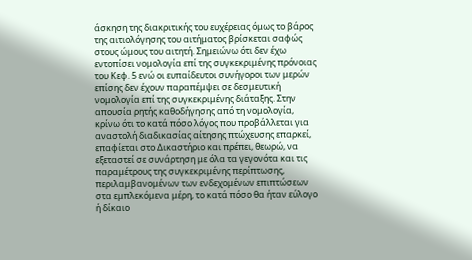άσκηση της διακριτικής του ευχέρειας όμως το βάρος της αιτιολόγησης του αιτήματος βρίσκεται σαφώς στους ώμους του αιτητή. Σημειώνω ότι δεν έχω εντοπίσει νομολογία επί της συγκεκριμένης πρόνοιας του Κεφ. 5 ενώ οι ευπαίδευτοι συνήγοροι των μερών επίσης δεν έχουν παραπέμψει σε δεσμευτική νομολογία επί της συγκεκριμένης διάταξης. Στην απουσία ρητής καθοδήγησης από τη νομολογία, κρίνω ότι το κατά πόσο λόγος που προβάλλεται για αναστολή διαδικασίας αίτησης πτώχευσης επαρκεί, επαφίεται στο Δικαστήριο και πρέπει, θεωρώ, να εξεταστεί σε συνάρτηση με όλα τα γεγονότα και τις παραμέτρους της συγκεκριμένης περίπτωσης, περιλαμβανομένων των ενδεχομένων επιπτώσεων στα εμπλεκόμενα μέρη, το κατά πόσο θα ήταν εύλογο ή δίκαιο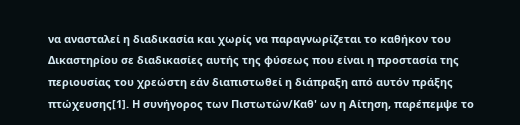να ανασταλεί η διαδικασία και χωρίς να παραγνωρίζεται το καθήκον του Δικαστηρίου σε διαδικασίες αυτής της φύσεως που είναι η προστασία της περιουσίας του χρεώστη εάν διαπιστωθεί η διάπραξη από αυτόν πράξης πτώχευσης[1]. Η συνήγορος των Πιστωτών/Καθ' ων η Αίτηση, παρέπεμψε το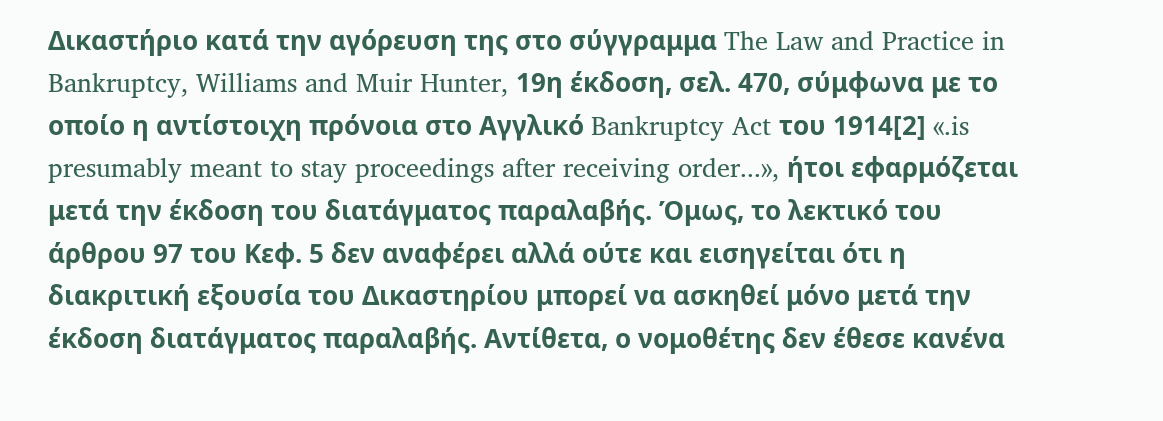Δικαστήριο κατά την αγόρευση της στο σύγγραμμα The Law and Practice in Bankruptcy, Williams and Muir Hunter, 19η έκδοση, σελ. 470, σύμφωνα με το οποίο η αντίστοιχη πρόνοια στο Αγγλικό Bankruptcy Act του 1914[2] «.is presumably meant to stay proceedings after receiving order...», ήτοι εφαρμόζεται μετά την έκδοση του διατάγματος παραλαβής. Όμως, το λεκτικό του άρθρου 97 του Κεφ. 5 δεν αναφέρει αλλά ούτε και εισηγείται ότι η διακριτική εξουσία του Δικαστηρίου μπορεί να ασκηθεί μόνο μετά την έκδοση διατάγματος παραλαβής. Αντίθετα, ο νομοθέτης δεν έθεσε κανένα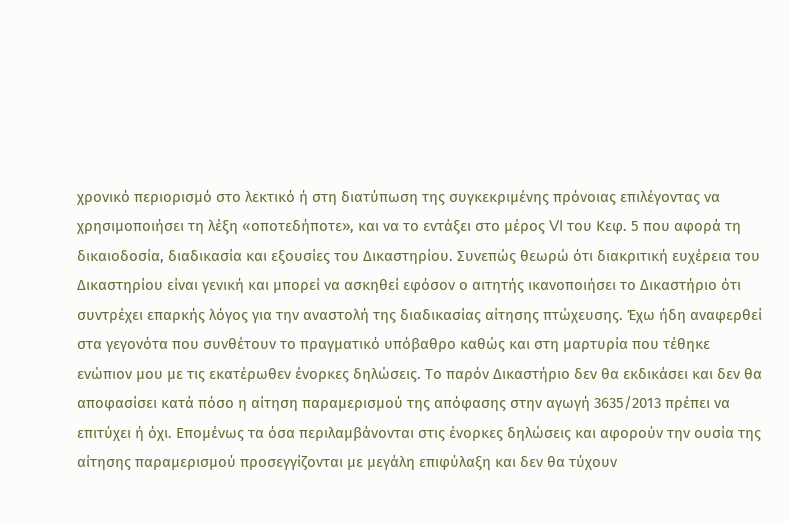χρονικό περιορισμό στο λεκτικό ή στη διατύπωση της συγκεκριμένης πρόνοιας επιλέγοντας να χρησιμοποιήσει τη λέξη «οποτεδήποτε», και να το εντάξει στο μέρος VI του Κεφ. 5 που αφορά τη δικαιοδοσία, διαδικασία και εξουσίες του Δικαστηρίου. Συνεπώς θεωρώ ότι διακριτική ευχέρεια του Δικαστηρίου είναι γενική και μπορεί να ασκηθεί εφόσον ο αιτητής ικανοποιήσει το Δικαστήριο ότι συντρέχει επαρκής λόγος για την αναστολή της διαδικασίας αίτησης πτώχευσης. Έχω ήδη αναφερθεί στα γεγονότα που συνθέτουν το πραγματικό υπόβαθρο καθώς και στη μαρτυρία που τέθηκε ενώπιον μου με τις εκατέρωθεν ένορκες δηλώσεις. Το παρόν Δικαστήριο δεν θα εκδικάσει και δεν θα αποφασίσει κατά πόσο η αίτηση παραμερισμού της απόφασης στην αγωγή 3635/2013 πρέπει να επιτύχει ή όχι. Επομένως τα όσα περιλαμβάνονται στις ένορκες δηλώσεις και αφορούν την ουσία της αίτησης παραμερισμού προσεγγίζονται με μεγάλη επιφύλαξη και δεν θα τύχουν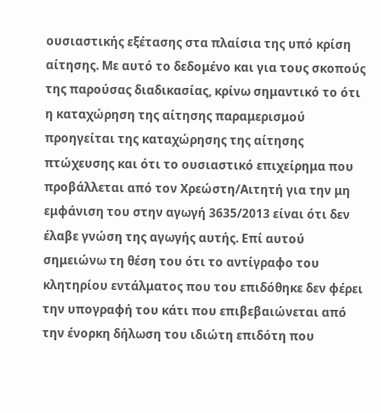ουσιαστικής εξέτασης στα πλαίσια της υπό κρίση αίτησης. Με αυτό το δεδομένο και για τους σκοπούς της παρούσας διαδικασίας, κρίνω σημαντικό το ότι η καταχώρηση της αίτησης παραμερισμού προηγείται της καταχώρησης της αίτησης πτώχευσης και ότι το ουσιαστικό επιχείρημα που προβάλλεται από τον Χρεώστη/Αιτητή για την μη εμφάνιση του στην αγωγή 3635/2013 είναι ότι δεν έλαβε γνώση της αγωγής αυτής. Επί αυτού σημειώνω τη θέση του ότι το αντίγραφο του κλητηρίου εντάλματος που του επιδόθηκε δεν φέρει την υπογραφή του κάτι που επιβεβαιώνεται από την ένορκη δήλωση του ιδιώτη επιδότη που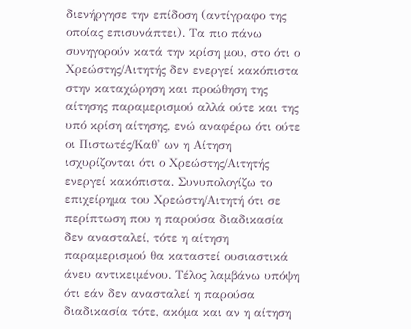διενήργησε την επίδοση (αντίγραφο της οποίας επισυνάπτει). Τα πιο πάνω συνηγορούν κατά την κρίση μου, στο ότι ο Χρεώστης/Αιτητής δεν ενεργεί κακόπιστα στην καταχώρηση και προώθηση της αίτησης παραμερισμού αλλά ούτε και της υπό κρίση αίτησης, ενώ αναφέρω ότι ούτε οι Πιστωτές/Καθ' ων η Αίτηση ισχυρίζονται ότι ο Χρεώστης/Αιτητής ενεργεί κακόπιστα. Συνυπολογίζω το επιχείρημα του Χρεώστη/Αιτητή ότι σε περίπτωση που η παρούσα διαδικασία δεν ανασταλεί, τότε η αίτηση παραμερισμού θα καταστεί ουσιαστικά άνευ αντικειμένου. Τέλος λαμβάνω υπόψη ότι εάν δεν ανασταλεί η παρούσα διαδικασία τότε, ακόμα και αν η αίτηση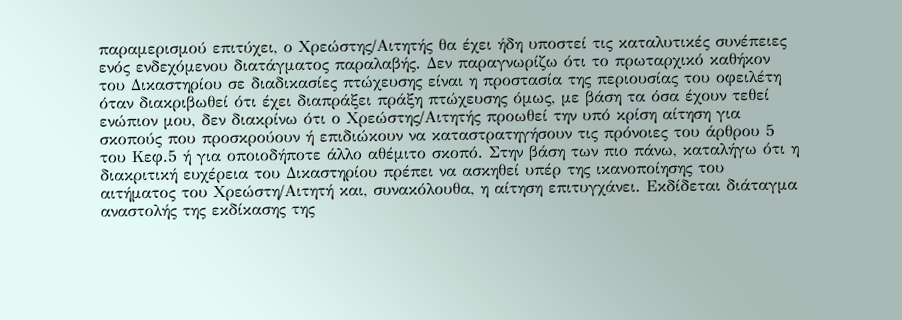παραμερισμού επιτύχει, ο Χρεώστης/Αιτητής θα έχει ήδη υποστεί τις καταλυτικές συνέπειες ενός ενδεχόμενου διατάγματος παραλαβής. Δεν παραγνωρίζω ότι το πρωταρχικό καθήκον του Δικαστηρίου σε διαδικασίες πτώχευσης είναι η προστασία της περιουσίας του οφειλέτη όταν διακριβωθεί ότι έχει διαπράξει πράξη πτώχευσης όμως, με βάση τα όσα έχουν τεθεί ενώπιον μου, δεν διακρίνω ότι ο Χρεώστης/Αιτητής προωθεί την υπό κρίση αίτηση για σκοπούς που προσκρούουν ή επιδιώκουν να καταστρατηγήσουν τις πρόνοιες του άρθρου 5 του Κεφ.5 ή για οποιοδήποτε άλλο αθέμιτο σκοπό. Στην βάση των πιο πάνω, καταλήγω ότι η διακριτική ευχέρεια του Δικαστηρίου πρέπει να ασκηθεί υπέρ της ικανοποίησης του αιτήματος του Χρεώστη/Αιτητή και, συνακόλουθα, η αίτηση επιτυγχάνει. Εκδίδεται διάταγμα αναστολής της εκδίκασης της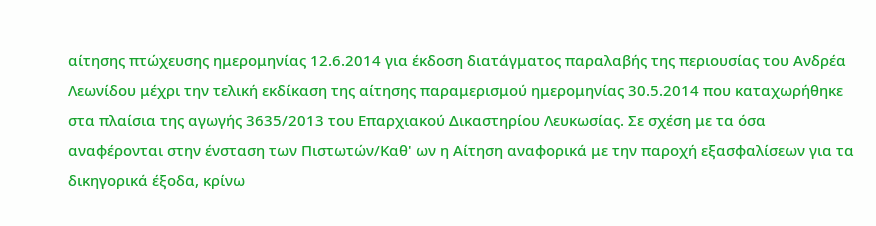αίτησης πτώχευσης ημερομηνίας 12.6.2014 για έκδοση διατάγματος παραλαβής της περιουσίας του Ανδρέα Λεωνίδου μέχρι την τελική εκδίκαση της αίτησης παραμερισμού ημερομηνίας 30.5.2014 που καταχωρήθηκε στα πλαίσια της αγωγής 3635/2013 του Επαρχιακού Δικαστηρίου Λευκωσίας. Σε σχέση με τα όσα αναφέρονται στην ένσταση των Πιστωτών/Καθ' ων η Αίτηση αναφορικά με την παροχή εξασφαλίσεων για τα δικηγορικά έξοδα, κρίνω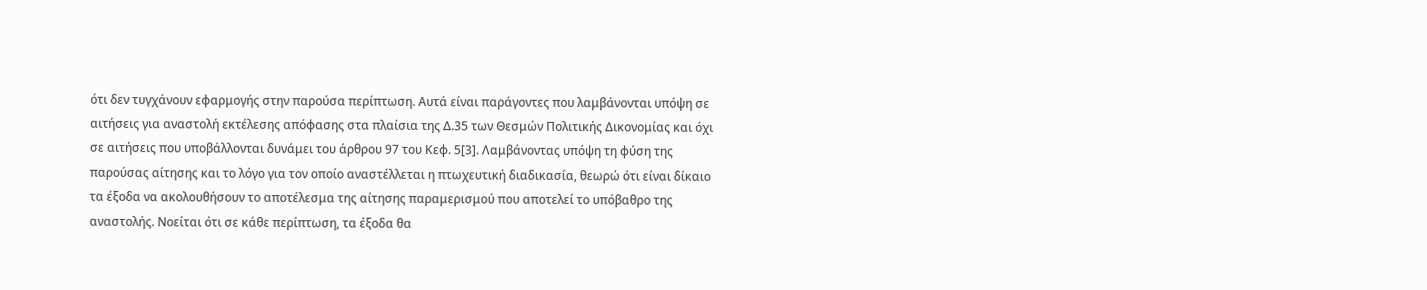ότι δεν τυγχάνουν εφαρμογής στην παρούσα περίπτωση. Αυτά είναι παράγοντες που λαμβάνονται υπόψη σε αιτήσεις για αναστολή εκτέλεσης απόφασης στα πλαίσια της Δ.35 των Θεσμών Πολιτικής Δικονομίας και όχι σε αιτήσεις που υποβάλλονται δυνάμει του άρθρου 97 του Κεφ. 5[3]. Λαμβάνοντας υπόψη τη φύση της παρούσας αίτησης και το λόγο για τον οποίο αναστέλλεται η πτωχευτική διαδικασία, θεωρώ ότι είναι δίκαιο τα έξοδα να ακολουθήσουν το αποτέλεσμα της αίτησης παραμερισμού που αποτελεί το υπόβαθρο της αναστολής. Νοείται ότι σε κάθε περίπτωση, τα έξοδα θα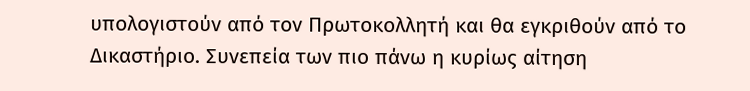υπολογιστούν από τον Πρωτοκολλητή και θα εγκριθούν από το Δικαστήριο. Συνεπεία των πιο πάνω η κυρίως αίτηση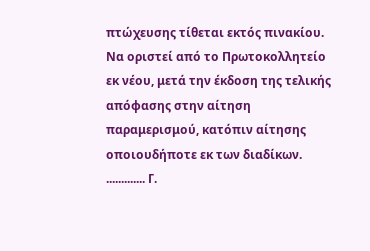πτώχευσης τίθεται εκτός πινακίου. Να οριστεί από το Πρωτοκολλητείο εκ νέου, μετά την έκδοση της τελικής απόφασης στην αίτηση παραμερισμού, κατόπιν αίτησης οποιουδήποτε εκ των διαδίκων. ............. Γ.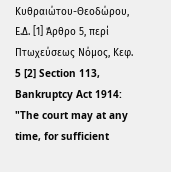Κυθραιώτου-Θεοδώρου, Ε.Δ. [1] Άρθρο 5, περί Πτωχεύσεως Νόμος, Κεφ. 5 [2] Section 113, Bankruptcy Act 1914: "The court may at any time, for sufficient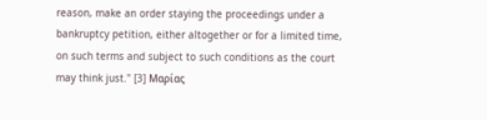reason, make an order staying the proceedings under a bankruptcy petition, either altogether or for a limited time, on such terms and subject to such conditions as the court may think just." [3] Μαρίας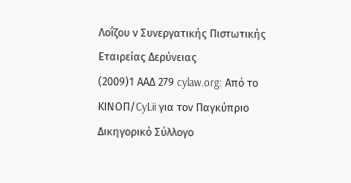Λοΐζου ν Συνεργατικής Πιστωτικής Εταιρείας Δερύνειας
(2009)1 ΑΑΔ 279 cylaw.org: Από το ΚΙΝOΠ/CyLii για τον Παγκύπριο Δικηγορικό Σύλλογο